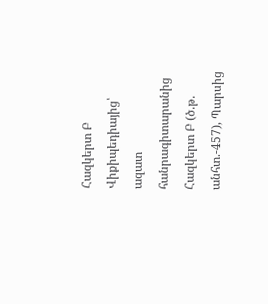Հազկերտ Բ
Վիքիպեդիայից՝ ազատ հանրագիտարանից
Հազկերտ Բ (ծ.թ. անհտ.-457), Պարսից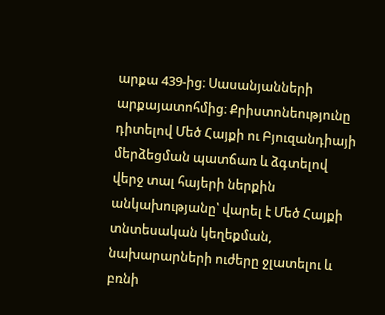արքա 439-ից։ Սասանյանների արքայատոհմից։ Քրիստոնեությունը դիտելով Մեծ Հայքի ու Բյուզանդիայի մերձեցման պատճառ և ձգտելով վերջ տալ հայերի ներքին անկախությանը՝ վարել է Մեծ Հայքի տնտեսական կեղեքման, նախարարների ուժերը ջլատելու և բռնի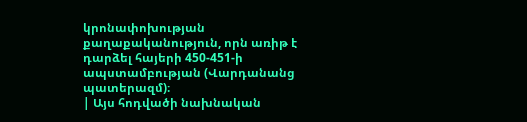կրոնափոխության քաղաքականություն, որն առիթ է դարձել հայերի 450-451-ի ապստամբության (Վարդանանց պատերազմ)։
| Այս հոդվածի նախնական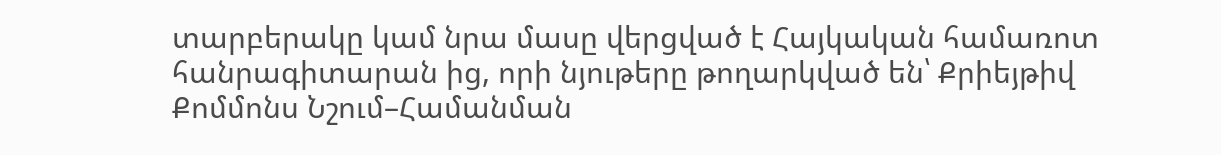տարբերակը կամ նրա մասը վերցված է Հայկական համառոտ հանրագիտարան ից, որի նյութերը թողարկված են՝ Քրիեյթիվ Քոմմոնս Նշում–Համանման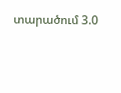տարածում 3.0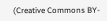(Creative Commons BY-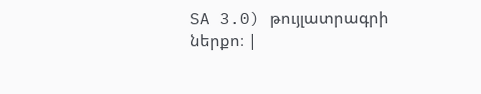SA 3.0) թույլատրագրի ներքո։ |